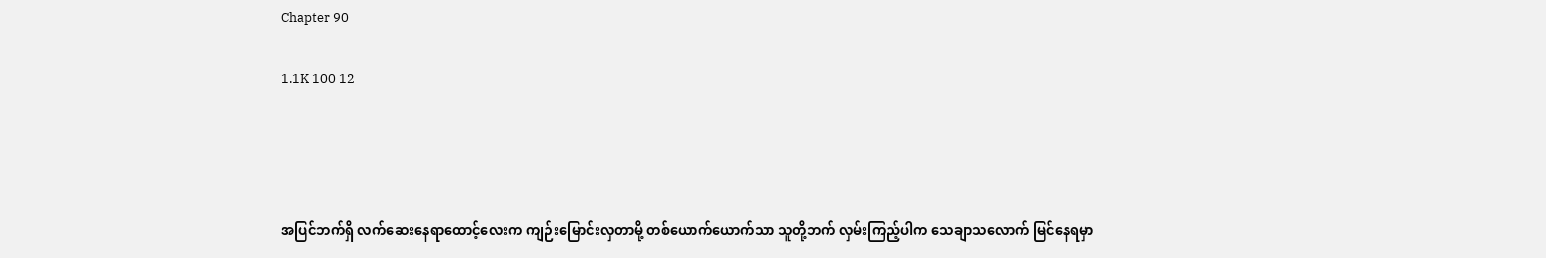Chapter 90

1.1K 100 12




အပြင်ဘက်ရှိ လက်ဆေးနေရာထောင့်လေးက ကျဉ်းမြောင်းလှတာမို့ တစ်ယောက်ယောက်သာ သူတို့ဘက် လှမ်းကြည့်ပါက သေချာသလောက် မြင်နေရမှာ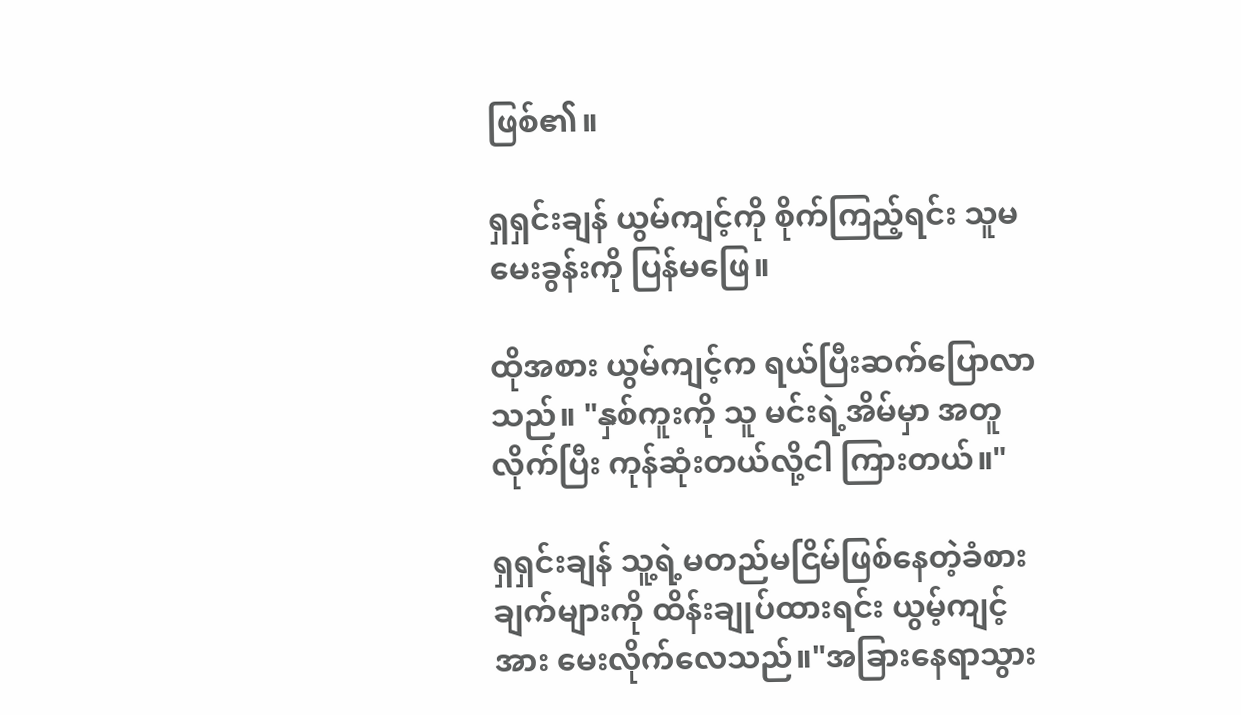ဖြစ်၏။

ရှရှင်းချန် ယွမ်ကျင့်ကို စိုက်ကြည့်ရင်း သူမမေးခွန်းကို ပြန်မဖြေ။

ထိုအစား ယွမ်ကျင့်က ရယ်ပြီးဆက်ပြောလာသည်။ "နှစ်ကူးကို သူ မင်းရဲ့အိမ်မှာ အတူလိုက်ပြီး ကုန်ဆုံးတယ်လို့ငါ ကြားတယ်။"

ရှရှင်းချန် သူ့ရဲ့မတည်မငြိမ်ဖြစ်နေတဲ့ခံစားချက်များကို ထိန်းချုပ်ထားရင်း ယွမ့်ကျင့်အား မေးလိုက်လေသည်။"အခြားနေရာသွား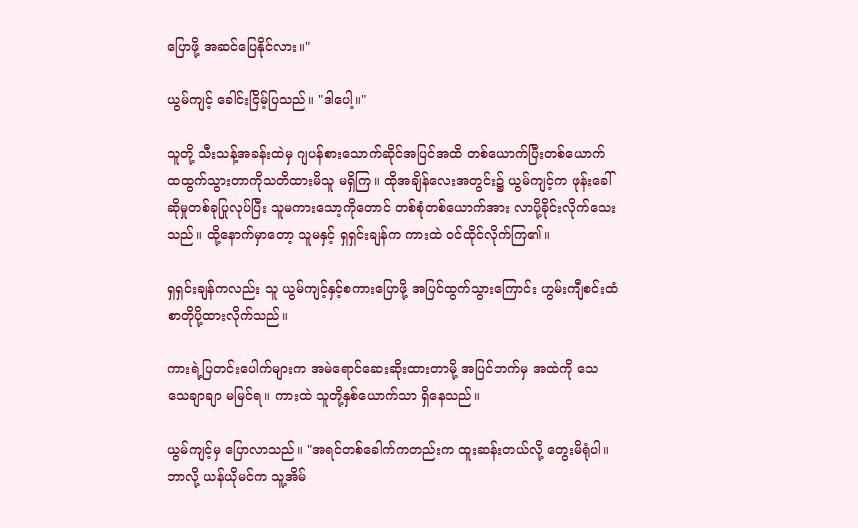ပြောဖို့ အဆင်ပြေနိုင်လား။"

ယွမ်ကျင့် ခေါင်းငြိမ့်ပြသည်။ "ဒါပေါ့။"

သူတို့ သီးသန့်အခန်းထဲမှ ဂျပန်စားသောက်ဆိုင်အပြင်အထိ တစ်ယောက်ပြီးတစ်ယောက် ထထွက်သွားတာကိုသတိထားမိသူ မရှိကြ။ ထိုအချိန်လေးအတွင်း၌ ယွမ်ကျင့်က ဖုန်းခေါ်ဆိုမှုတစ်ခုပြုလုပ်ပြီး သူမကားသော့ကိုတောင် တစ်စုံတစ်ယောက်အား လာပို့ခိုင်းလိုက်သေးသည်။ ထို့နောက်မှာတော့ သူမနှင့် ရှရှင်းချန်က ကားထဲ ဝင်ထိုင်လိုက်ကြ၏။

ရှရှင်းချန်ကလည်း သူ ယွမ်ကျင့်နှင့်စကားပြောဖို့ အပြင်ထွက်သွားကြောင်း ဟွမ်းကျီစင်းထံ စာတိုပို့ထားလိုက်သည်။

ကားရဲ့ပြတင်းပေါက်များက အမဲရောင်ဆေးဆိုးထားတာမို့ အပြင်ဘက်မှ အထဲကို သေသေချာချာ မမြင်ရ။ ကားထဲ သူတို့နှစ်ယောက်သာ ရှိနေသည်။

ယွမ်ကျင့်မှ ပြောလာသည်။ "အရင်တစ်ခေါက်ကတည်းက ထူးဆန်းတယ်လို့ တွေးမိရုံပါ။ ဘာလို့ ယန်ယိုမင်က သူ့အိမ်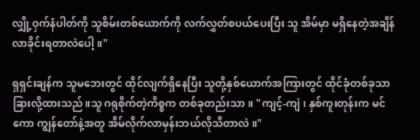လျှို့ဝှက်နံပါတ်ကို သူစိမ်းတစ်ယောက်ကို လက်လွှတ်စပယ်ပေးပြီး သူ အိမ်မှာ မရှိနေတဲ့အချိန် လာခိုင်းရတာလဲပေါ့။"

ရှရှင်းချန်က သူမဘေးတွင် ထိုင်လျက်ရှိနေပြီး သူတို့နှစ်ယောက်အကြားတွင် ထိုင်ခုံတစ်ခုသာ ခြားလို့ထားသည်။သူ ဂရုစိုက်တဲ့ကိစ္စက တစ်ခုတည်းသာ။ "ကျင့်-ကျဲ၊ နှစ်ကူးတုန်းက မင်ကော ကျွန်တော်နဲ့အတူ အိမ်လိုက်လာမှန်းဘယ်လိုသိတာလဲ။"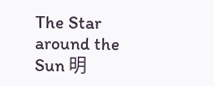The Star around the Sun 明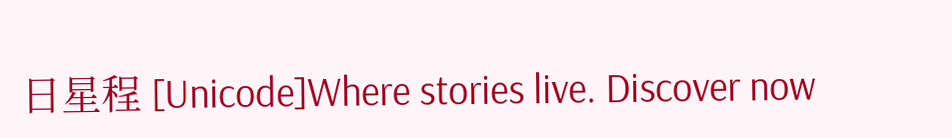日星程 [Unicode]Where stories live. Discover now